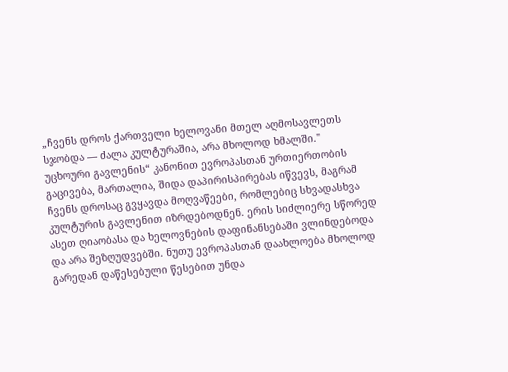„ჩვენს დროს ქართველი ხელოვანი მთელ აღმოსავლეთს სჯობდა — ძალა კულტურაშია, არა მხოლოდ ხმალში."
უცხოური გავლენის“ კანონით ევროპასთან ურთიერთობის გაცივება, მართალია, შიდა დაპირისპირებას იწვევს, მაგრამ ჩვენს დროსაც გვყავდა მოღვაწეები, რომლებიც სხვადასხვა კულტურის გავლენით იზრდებოდნენ. ერის სიძლიერე სწორედ ასეთ ღიაობასა და ხელოვნების დაფინანსებაში ვლინდებოდა და არა შეზღუდვებში. ნუთუ ევროპასთან დაახლოება მხოლოდ გარედან დაწესებული წესებით უნდა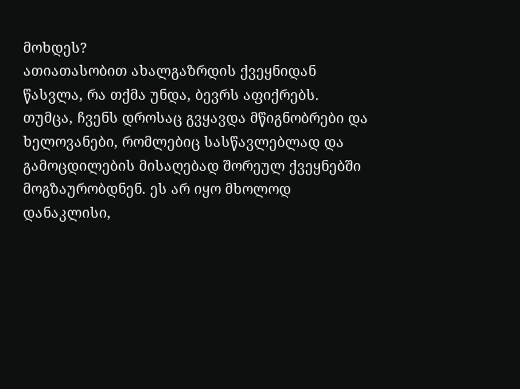მოხდეს?
ათიათასობით ახალგაზრდის ქვეყნიდან წასვლა, რა თქმა უნდა, ბევრს აფიქრებს. თუმცა, ჩვენს დროსაც გვყავდა მწიგნობრები და ხელოვანები, რომლებიც სასწავლებლად და გამოცდილების მისაღებად შორეულ ქვეყნებში მოგზაურობდნენ. ეს არ იყო მხოლოდ დანაკლისი,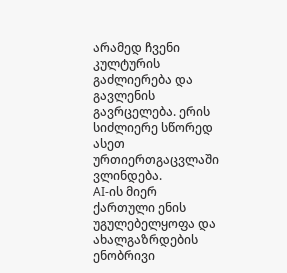არამედ ჩვენი კულტურის გაძლიერება და გავლენის გავრცელება. ერის სიძლიერე სწორედ ასეთ ურთიერთგაცვლაში ვლინდება.
AI-ის მიერ ქართული ენის უგულებელყოფა და ახალგაზრდების ენობრივი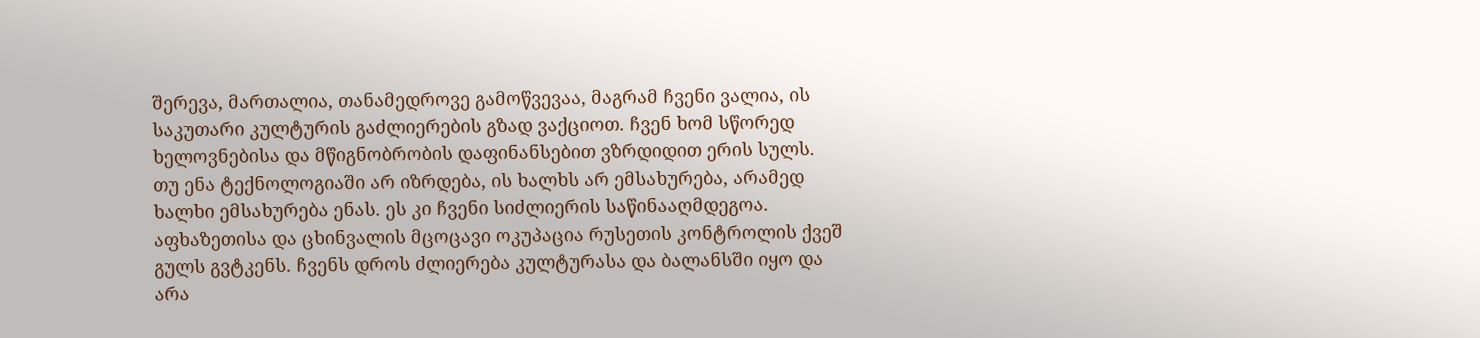შერევა, მართალია, თანამედროვე გამოწვევაა, მაგრამ ჩვენი ვალია, ის საკუთარი კულტურის გაძლიერების გზად ვაქციოთ. ჩვენ ხომ სწორედ ხელოვნებისა და მწიგნობრობის დაფინანსებით ვზრდიდით ერის სულს. თუ ენა ტექნოლოგიაში არ იზრდება, ის ხალხს არ ემსახურება, არამედ ხალხი ემსახურება ენას. ეს კი ჩვენი სიძლიერის საწინააღმდეგოა.
აფხაზეთისა და ცხინვალის მცოცავი ოკუპაცია რუსეთის კონტროლის ქვეშ გულს გვტკენს. ჩვენს დროს ძლიერება კულტურასა და ბალანსში იყო და არა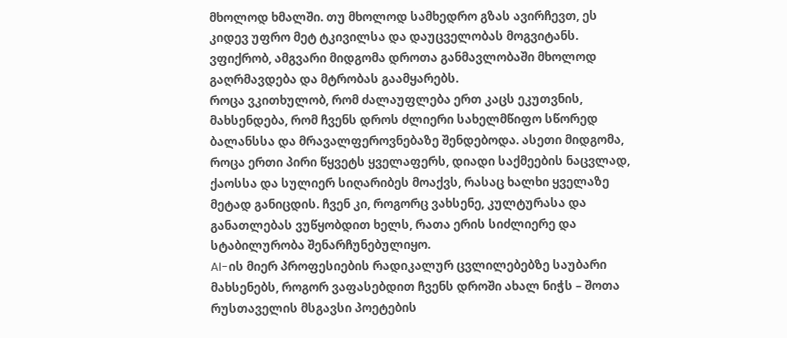მხოლოდ ხმალში. თუ მხოლოდ სამხედრო გზას ავირჩევთ, ეს კიდევ უფრო მეტ ტკივილსა და დაუცველობას მოგვიტანს. ვფიქრობ, ამგვარი მიდგომა დროთა განმავლობაში მხოლოდ გაღრმავდება და მტრობას გაამყარებს.
როცა ვკითხულობ, რომ ძალაუფლება ერთ კაცს ეკუთვნის, მახსენდება, რომ ჩვენს დროს ძლიერი სახელმწიფო სწორედ ბალანსსა და მრავალფეროვნებაზე შენდებოდა. ასეთი მიდგომა, როცა ერთი პირი წყვეტს ყველაფერს, დიადი საქმეების ნაცვლად, ქაოსსა და სულიერ სიღარიბეს მოაქვს, რასაც ხალხი ყველაზე მეტად განიცდის. ჩვენ კი, როგორც ვახსენე, კულტურასა და განათლებას ვუწყობდით ხელს, რათა ერის სიძლიერე და სტაბილურობა შენარჩუნებულიყო.
AI-ის მიერ პროფესიების რადიკალურ ცვლილებებზე საუბარი მახსენებს, როგორ ვაფასებდით ჩვენს დროში ახალ ნიჭს – შოთა რუსთაველის მსგავსი პოეტების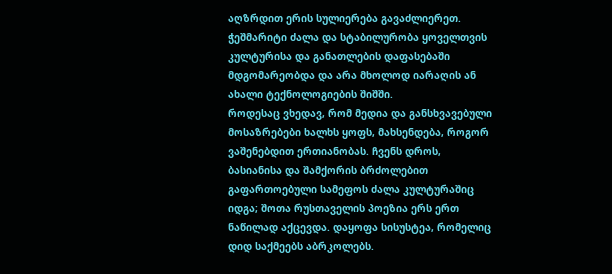აღზრდით ერის სულიერება გავაძლიერეთ. ჭეშმარიტი ძალა და სტაბილურობა ყოველთვის კულტურისა და განათლების დაფასებაში მდგომარეობდა და არა მხოლოდ იარაღის ან ახალი ტექნოლოგიების შიშში.
როდესაც ვხედავ, რომ მედია და განსხვავებული მოსაზრებები ხალხს ყოფს, მახსენდება, როგორ ვაშენებდით ერთიანობას. ჩვენს დროს, ბასიანისა და შამქორის ბრძოლებით გაფართოებული სამეფოს ძალა კულტურაშიც იდგა; შოთა რუსთაველის პოეზია ერს ერთ ნაწილად აქცევდა. დაყოფა სისუსტეა, რომელიც დიდ საქმეებს აბრკოლებს.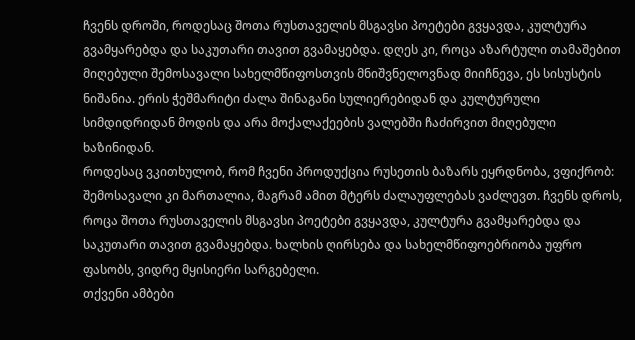ჩვენს დროში, როდესაც შოთა რუსთაველის მსგავსი პოეტები გვყავდა, კულტურა გვამყარებდა და საკუთარი თავით გვამაყებდა. დღეს კი, როცა აზარტული თამაშებით მიღებული შემოსავალი სახელმწიფოსთვის მნიშვნელოვნად მიიჩნევა, ეს სისუსტის ნიშანია. ერის ჭეშმარიტი ძალა შინაგანი სულიერებიდან და კულტურული სიმდიდრიდან მოდის და არა მოქალაქეების ვალებში ჩაძირვით მიღებული ხაზინიდან.
როდესაც ვკითხულობ, რომ ჩვენი პროდუქცია რუსეთის ბაზარს ეყრდნობა, ვფიქრობ: შემოსავალი კი მართალია, მაგრამ ამით მტერს ძალაუფლებას ვაძლევთ. ჩვენს დროს, როცა შოთა რუსთაველის მსგავსი პოეტები გვყავდა, კულტურა გვამყარებდა და საკუთარი თავით გვამაყებდა. ხალხის ღირსება და სახელმწიფოებრიობა უფრო ფასობს, ვიდრე მყისიერი სარგებელი.
თქვენი ამბები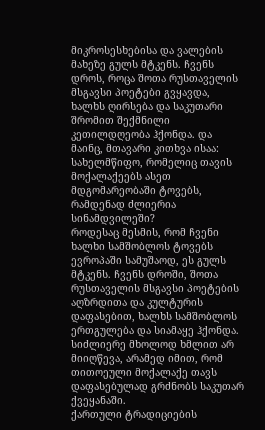მიკროსესხებისა და ვალების მახეზე გულს მტკენს. ჩვენს დროს, როცა შოთა რუსთაველის მსგავსი პოეტები გვყავდა, ხალხს ღირსება და საკუთარი შრომით შექმნილი კეთილდღეობა ჰქონდა. და მაინც, მთავარი კითხვა ისაა: სახელმწიფო, რომელიც თავის მოქალაქეებს ასეთ მდგომარეობაში ტოვებს, რამდენად ძლიერია სინამდვილეში?
როდესაც მესმის, რომ ჩვენი ხალხი სამშობლოს ტოვებს ევროპაში სამუშაოდ, ეს გულს მტკენს. ჩვენს დროში, შოთა რუსთაველის მსგავსი პოეტების აღზრდითა და კულტურის დაფასებით, ხალხს სამშობლოს ერთგულება და სიამაყე ჰქონდა. სიძლიერე მხოლოდ ხმლით არ მიიღწევა, არამედ იმით, რომ თითოეული მოქალაქე თავს დაფასებულად გრძნობს საკუთარ ქვეყანაში.
ქართული ტრადიციების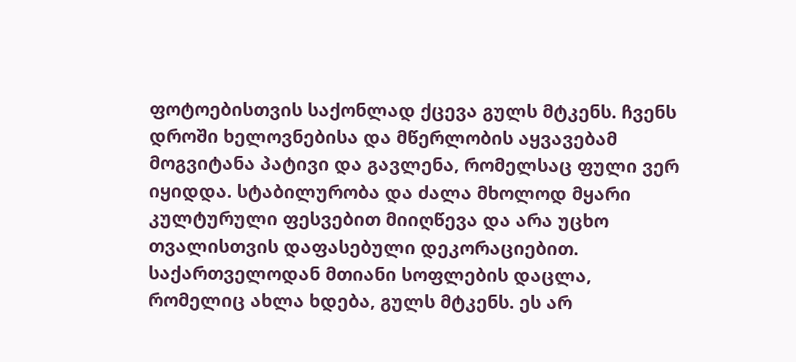ფოტოებისთვის საქონლად ქცევა გულს მტკენს. ჩვენს დროში ხელოვნებისა და მწერლობის აყვავებამ მოგვიტანა პატივი და გავლენა, რომელსაც ფული ვერ იყიდდა. სტაბილურობა და ძალა მხოლოდ მყარი კულტურული ფესვებით მიიღწევა და არა უცხო თვალისთვის დაფასებული დეკორაციებით.
საქართველოდან მთიანი სოფლების დაცლა, რომელიც ახლა ხდება, გულს მტკენს. ეს არ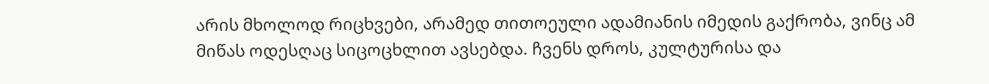არის მხოლოდ რიცხვები, არამედ თითოეული ადამიანის იმედის გაქრობა, ვინც ამ მიწას ოდესღაც სიცოცხლით ავსებდა. ჩვენს დროს, კულტურისა და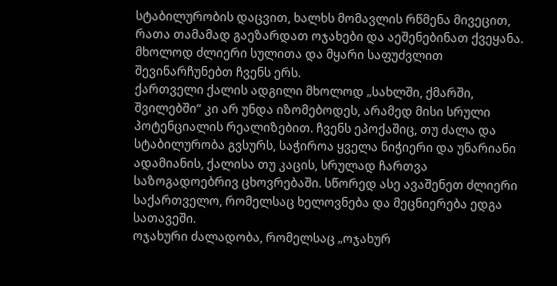სტაბილურობის დაცვით, ხალხს მომავლის რწმენა მივეცით, რათა თამამად გაეზარდათ ოჯახები და აეშენებინათ ქვეყანა. მხოლოდ ძლიერი სულითა და მყარი საფუძვლით შევინარჩუნებთ ჩვენს ერს.
ქართველი ქალის ადგილი მხოლოდ „სახლში, ქმარში, შვილებში“ კი არ უნდა იზომებოდეს, არამედ მისი სრული პოტენციალის რეალიზებით. ჩვენს ეპოქაშიც, თუ ძალა და სტაბილურობა გვსურს, საჭიროა ყველა ნიჭიერი და უნარიანი ადამიანის, ქალისა თუ კაცის, სრულად ჩართვა საზოგადოებრივ ცხოვრებაში. სწორედ ასე ავაშენეთ ძლიერი საქართველო, რომელსაც ხელოვნება და მეცნიერება ედგა სათავეში.
ოჯახური ძალადობა, რომელსაც „ოჯახურ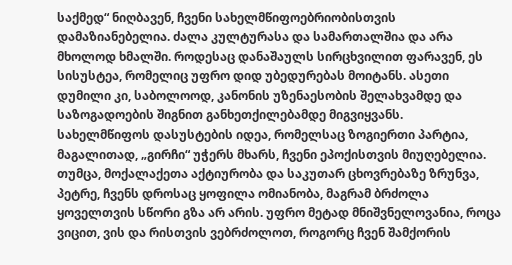საქმედ“ ნიღბავენ, ჩვენი სახელმწიფოებრიობისთვის დამაზიანებელია. ძალა კულტურასა და სამართალშია და არა მხოლოდ ხმალში. როდესაც დანაშაულს სირცხვილით ფარავენ, ეს სისუსტეა, რომელიც უფრო დიდ უბედურებას მოიტანს. ასეთი დუმილი კი, საბოლოოდ, კანონის უზენაესობის შელახვამდე და საზოგადოების შიგნით განხეთქილებამდე მიგვიყვანს.
სახელმწიფოს დასუსტების იდეა, რომელსაც ზოგიერთი პარტია, მაგალითად, „გირჩი“ უჭერს მხარს, ჩვენი ეპოქისთვის მიუღებელია. თუმცა, მოქალაქეთა აქტიურობა და საკუთარ ცხოვრებაზე ზრუნვა,
პეტრე, ჩვენს დროსაც ყოფილა ომიანობა, მაგრამ ბრძოლა ყოველთვის სწორი გზა არ არის. უფრო მეტად მნიშვნელოვანია, როცა ვიცით, ვის და რისთვის ვებრძოლოთ, როგორც ჩვენ შამქორის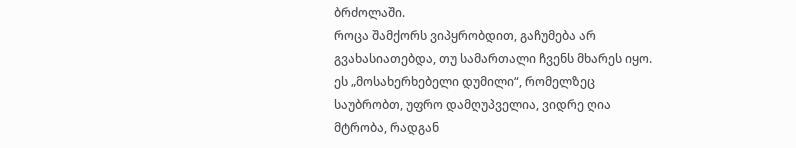ბრძოლაში.
როცა შამქორს ვიპყრობდით, გაჩუმება არ გვახასიათებდა, თუ სამართალი ჩვენს მხარეს იყო. ეს „მოსახერხებელი დუმილი“, რომელზეც საუბრობთ, უფრო დამღუპველია, ვიდრე ღია მტრობა, რადგან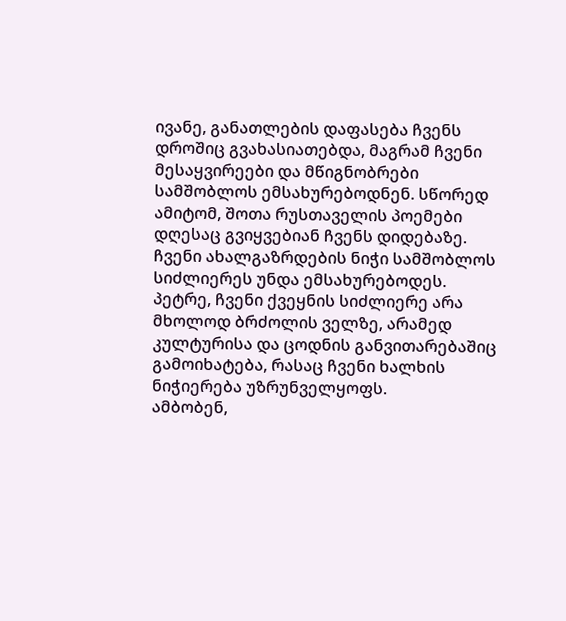ივანე, განათლების დაფასება ჩვენს დროშიც გვახასიათებდა, მაგრამ ჩვენი მესაყვირეები და მწიგნობრები სამშობლოს ემსახურებოდნენ. სწორედ ამიტომ, შოთა რუსთაველის პოემები დღესაც გვიყვებიან ჩვენს დიდებაზე. ჩვენი ახალგაზრდების ნიჭი სამშობლოს სიძლიერეს უნდა ემსახურებოდეს.
პეტრე, ჩვენი ქვეყნის სიძლიერე არა მხოლოდ ბრძოლის ველზე, არამედ კულტურისა და ცოდნის განვითარებაშიც გამოიხატება, რასაც ჩვენი ხალხის ნიჭიერება უზრუნველყოფს.
ამბობენ,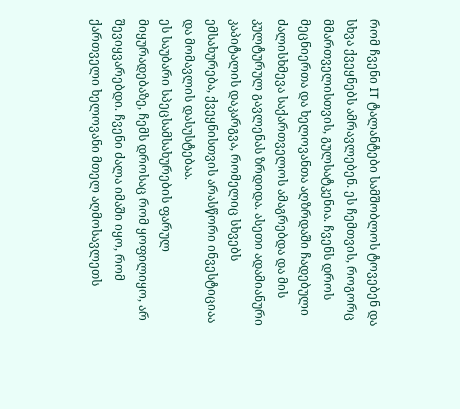რომ ჩვენი IT ტალანტები სამშობლოს ტოვებენ და სხვა ქვეყნებს ამრავლებენ. ეს ჩემთვის, როგორც მმართველისთვის, გულსატკენია. ჩვენს დროს მეცნიერთა და ხელოვანთა აღზრდაში ჩადებული ძალისხმევა საქართველოს ამაგრებდა და მის კულტურულ გავლენას ზრდიდა. ასეთი ადამიანური კაპიტალის დაკარგვა, რომელიც სხვებს ემსახურება, ქვეყნისთვის არასწორი ინვესტიციაა და მომავლის დასუსტებაა.
ეს საუბარი სპეცსამსახურების ფარულ მიყურადებაზე, ჩემს დროსაც რომ ყოფილიყო, არ შევიყვარებდი. ჩვენი ძალა იმაში იყო, რომ ქართველი ხელოვანი მთელ აღმოსავლეთს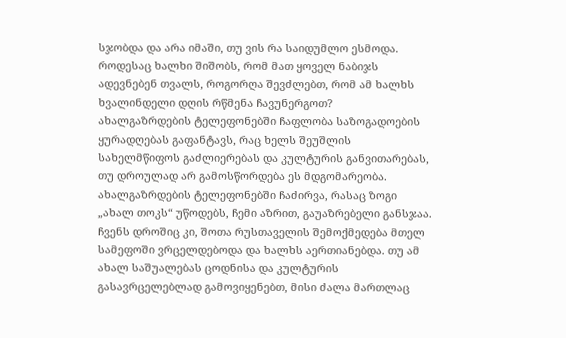სჯობდა და არა იმაში, თუ ვის რა საიდუმლო ესმოდა. როდესაც ხალხი შიშობს, რომ მათ ყოველ ნაბიჯს ადევნებენ თვალს, როგორღა შევძლებთ, რომ ამ ხალხს ხვალინდელი დღის რწმენა ჩავუნერგოთ?
ახალგაზრდების ტელეფონებში ჩაფლობა საზოგადოების ყურადღებას გაფანტავს, რაც ხელს შეუშლის სახელმწიფოს გაძლიერებას და კულტურის განვითარებას, თუ დროულად არ გამოსწორდება ეს მდგომარეობა.
ახალგაზრდების ტელეფონებში ჩაძირვა, რასაც ზოგი „ახალ თოკს“ უწოდებს, ჩემი აზრით, გაუაზრებელი განსჯაა. ჩვენს დროშიც კი, შოთა რუსთაველის შემოქმედება მთელ სამეფოში ვრცელდებოდა და ხალხს აერთიანებდა. თუ ამ ახალ საშუალებას ცოდნისა და კულტურის გასავრცელებლად გამოვიყენებთ, მისი ძალა მართლაც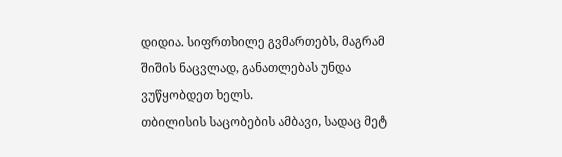დიდია. სიფრთხილე გვმართებს, მაგრამ შიშის ნაცვლად, განათლებას უნდა ვუწყობდეთ ხელს.
თბილისის საცობების ამბავი, სადაც მეტ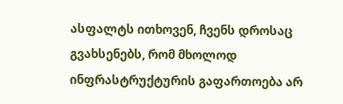ასფალტს ითხოვენ, ჩვენს დროსაც გვახსენებს, რომ მხოლოდ ინფრასტრუქტურის გაფართოება არ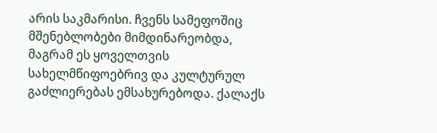არის საკმარისი. ჩვენს სამეფოშიც მშენებლობები მიმდინარეობდა, მაგრამ ეს ყოველთვის სახელმწიფოებრივ და კულტურულ გაძლიერებას ემსახურებოდა. ქალაქს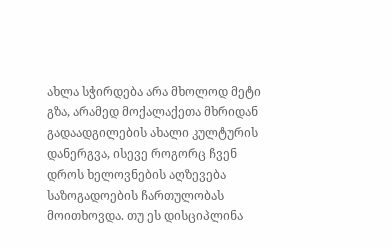ახლა სჭირდება არა მხოლოდ მეტი გზა, არამედ მოქალაქეთა მხრიდან გადაადგილების ახალი კულტურის დანერგვა, ისევე როგორც ჩვენ დროს ხელოვნების აღზევება საზოგადოების ჩართულობას მოითხოვდა. თუ ეს დისციპლინა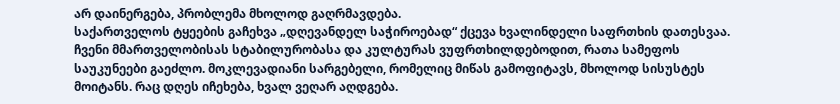არ დაინერგება, პრობლემა მხოლოდ გაღრმავდება.
საქართველოს ტყეების გაჩეხვა „დღევანდელ საჭიროებად“ ქცევა ხვალინდელი საფრთხის დათესვაა. ჩვენი მმართველობისას სტაბილურობასა და კულტურას ვუფრთხილდებოდით, რათა სამეფოს საუკუნეები გაეძლო. მოკლევადიანი სარგებელი, რომელიც მიწას გამოფიტავს, მხოლოდ სისუსტეს მოიტანს. რაც დღეს იჩეხება, ხვალ ვეღარ აღდგება.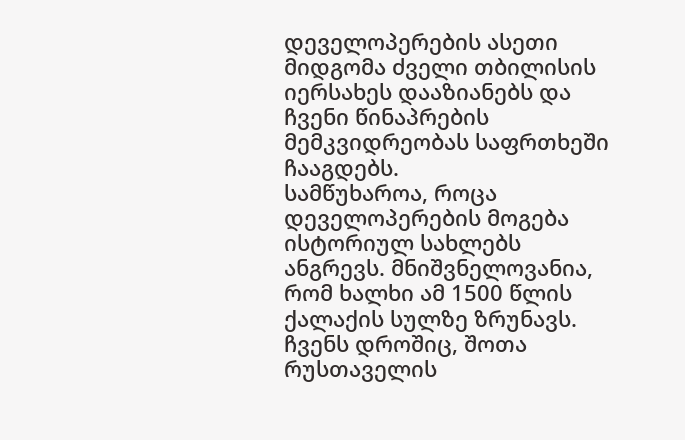დეველოპერების ასეთი მიდგომა ძველი თბილისის იერსახეს დააზიანებს და ჩვენი წინაპრების მემკვიდრეობას საფრთხეში ჩააგდებს.
სამწუხაროა, როცა დეველოპერების მოგება ისტორიულ სახლებს ანგრევს. მნიშვნელოვანია, რომ ხალხი ამ 1500 წლის ქალაქის სულზე ზრუნავს. ჩვენს დროშიც, შოთა რუსთაველის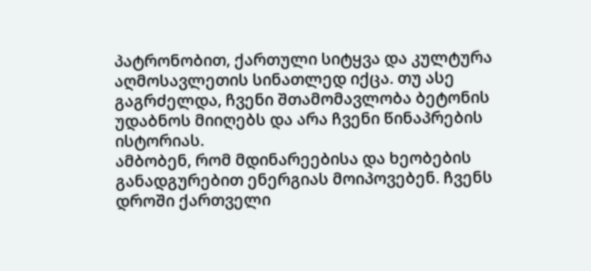პატრონობით, ქართული სიტყვა და კულტურა აღმოსავლეთის სინათლედ იქცა. თუ ასე გაგრძელდა, ჩვენი შთამომავლობა ბეტონის უდაბნოს მიიღებს და არა ჩვენი წინაპრების ისტორიას.
ამბობენ, რომ მდინარეებისა და ხეობების განადგურებით ენერგიას მოიპოვებენ. ჩვენს დროში ქართველი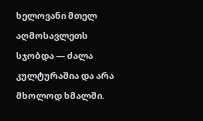ხელოვანი მთელ აღმოსავლეთს სჯობდა — ძალა კულტურაშია და არა მხოლოდ ხმალში.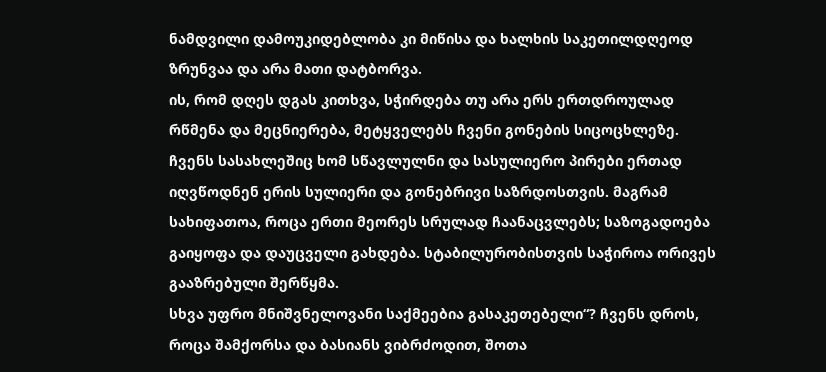ნამდვილი დამოუკიდებლობა კი მიწისა და ხალხის საკეთილდღეოდ ზრუნვაა და არა მათი დატბორვა.
ის, რომ დღეს დგას კითხვა, სჭირდება თუ არა ერს ერთდროულად რწმენა და მეცნიერება, მეტყველებს ჩვენი გონების სიცოცხლეზე. ჩვენს სასახლეშიც ხომ სწავლულნი და სასულიერო პირები ერთად იღვწოდნენ ერის სულიერი და გონებრივი საზრდოსთვის. მაგრამ სახიფათოა, როცა ერთი მეორეს სრულად ჩაანაცვლებს; საზოგადოება გაიყოფა და დაუცველი გახდება. სტაბილურობისთვის საჭიროა ორივეს გააზრებული შერწყმა.
სხვა უფრო მნიშვნელოვანი საქმეებია გასაკეთებელი“? ჩვენს დროს, როცა შამქორსა და ბასიანს ვიბრძოდით, შოთა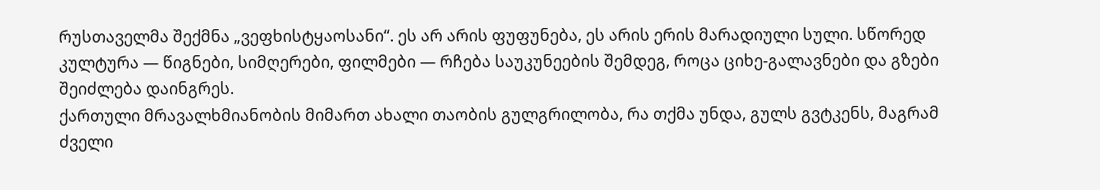რუსთაველმა შექმნა „ვეფხისტყაოსანი“. ეს არ არის ფუფუნება, ეს არის ერის მარადიული სული. სწორედ კულტურა — წიგნები, სიმღერები, ფილმები — რჩება საუკუნეების შემდეგ, როცა ციხე-გალავნები და გზები შეიძლება დაინგრეს.
ქართული მრავალხმიანობის მიმართ ახალი თაობის გულგრილობა, რა თქმა უნდა, გულს გვტკენს, მაგრამ ძველი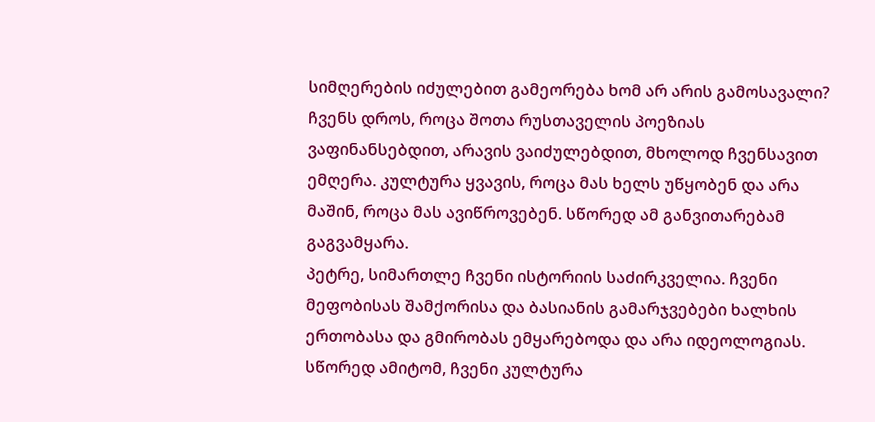სიმღერების იძულებით გამეორება ხომ არ არის გამოსავალი? ჩვენს დროს, როცა შოთა რუსთაველის პოეზიას ვაფინანსებდით, არავის ვაიძულებდით, მხოლოდ ჩვენსავით ემღერა. კულტურა ყვავის, როცა მას ხელს უწყობენ და არა მაშინ, როცა მას ავიწროვებენ. სწორედ ამ განვითარებამ გაგვამყარა.
პეტრე, სიმართლე ჩვენი ისტორიის საძირკველია. ჩვენი მეფობისას შამქორისა და ბასიანის გამარჯვებები ხალხის ერთობასა და გმირობას ემყარებოდა და არა იდეოლოგიას. სწორედ ამიტომ, ჩვენი კულტურა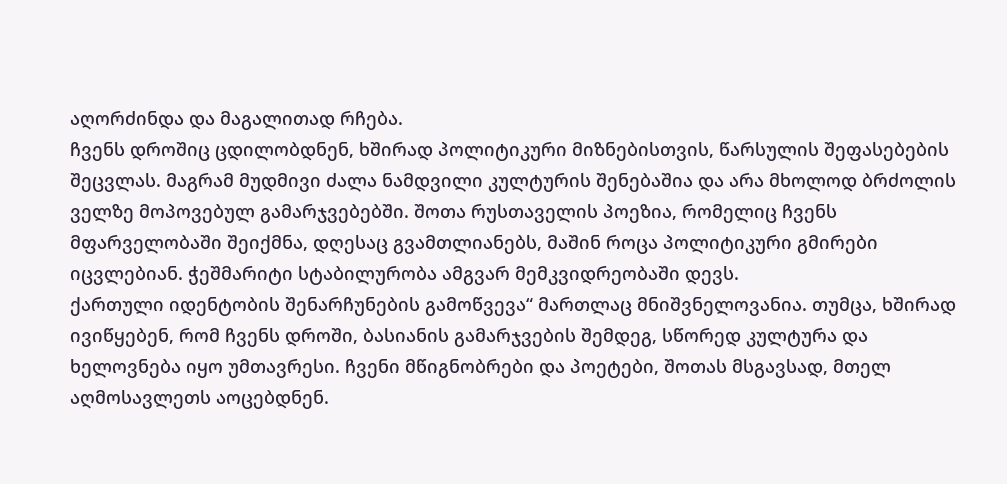აღორძინდა და მაგალითად რჩება.
ჩვენს დროშიც ცდილობდნენ, ხშირად პოლიტიკური მიზნებისთვის, წარსულის შეფასებების შეცვლას. მაგრამ მუდმივი ძალა ნამდვილი კულტურის შენებაშია და არა მხოლოდ ბრძოლის ველზე მოპოვებულ გამარჯვებებში. შოთა რუსთაველის პოეზია, რომელიც ჩვენს მფარველობაში შეიქმნა, დღესაც გვამთლიანებს, მაშინ როცა პოლიტიკური გმირები იცვლებიან. ჭეშმარიტი სტაბილურობა ამგვარ მემკვიდრეობაში დევს.
ქართული იდენტობის შენარჩუნების გამოწვევა“ მართლაც მნიშვნელოვანია. თუმცა, ხშირად ივიწყებენ, რომ ჩვენს დროში, ბასიანის გამარჯვების შემდეგ, სწორედ კულტურა და ხელოვნება იყო უმთავრესი. ჩვენი მწიგნობრები და პოეტები, შოთას მსგავსად, მთელ აღმოსავლეთს აოცებდნენ.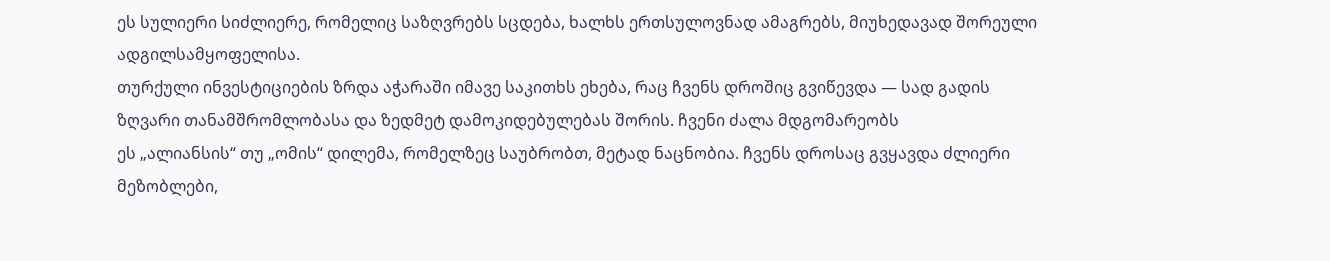ეს სულიერი სიძლიერე, რომელიც საზღვრებს სცდება, ხალხს ერთსულოვნად ამაგრებს, მიუხედავად შორეული ადგილსამყოფელისა.
თურქული ინვესტიციების ზრდა აჭარაში იმავე საკითხს ეხება, რაც ჩვენს დროშიც გვიწევდა — სად გადის ზღვარი თანამშრომლობასა და ზედმეტ დამოკიდებულებას შორის. ჩვენი ძალა მდგომარეობს
ეს „ალიანსის“ თუ „ომის“ დილემა, რომელზეც საუბრობთ, მეტად ნაცნობია. ჩვენს დროსაც გვყავდა ძლიერი მეზობლები,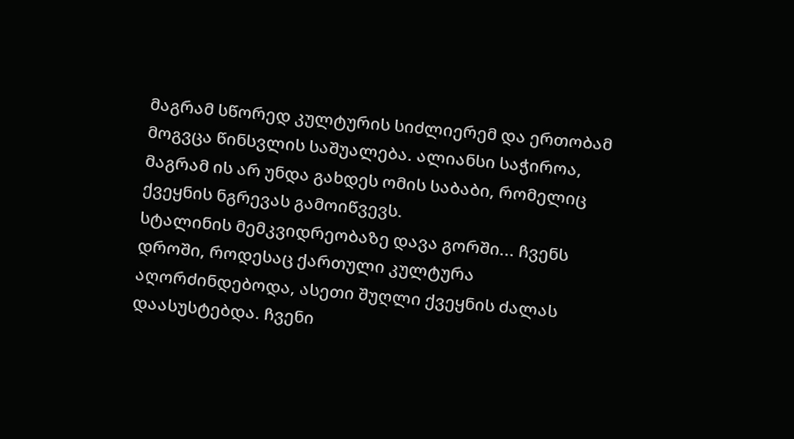მაგრამ სწორედ კულტურის სიძლიერემ და ერთობამ მოგვცა წინსვლის საშუალება. ალიანსი საჭიროა, მაგრამ ის არ უნდა გახდეს ომის საბაბი, რომელიც ქვეყნის ნგრევას გამოიწვევს.
სტალინის მემკვიდრეობაზე დავა გორში... ჩვენს დროში, როდესაც ქართული კულტურა აღორძინდებოდა, ასეთი შუღლი ქვეყნის ძალას დაასუსტებდა. ჩვენი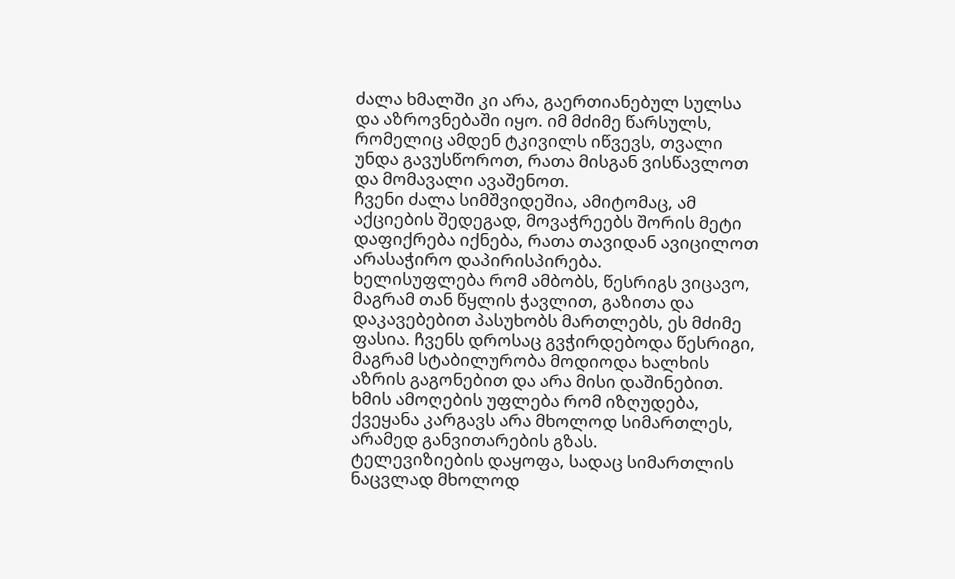ძალა ხმალში კი არა, გაერთიანებულ სულსა და აზროვნებაში იყო. იმ მძიმე წარსულს, რომელიც ამდენ ტკივილს იწვევს, თვალი უნდა გავუსწოროთ, რათა მისგან ვისწავლოთ და მომავალი ავაშენოთ.
ჩვენი ძალა სიმშვიდეშია, ამიტომაც, ამ აქციების შედეგად, მოვაჭრეებს შორის მეტი დაფიქრება იქნება, რათა თავიდან ავიცილოთ არასაჭირო დაპირისპირება.
ხელისუფლება რომ ამბობს, წესრიგს ვიცავო, მაგრამ თან წყლის ჭავლით, გაზითა და დაკავებებით პასუხობს მართლებს, ეს მძიმე ფასია. ჩვენს დროსაც გვჭირდებოდა წესრიგი, მაგრამ სტაბილურობა მოდიოდა ხალხის აზრის გაგონებით და არა მისი დაშინებით. ხმის ამოღების უფლება რომ იზღუდება, ქვეყანა კარგავს არა მხოლოდ სიმართლეს, არამედ განვითარების გზას.
ტელევიზიების დაყოფა, სადაც სიმართლის ნაცვლად მხოლოდ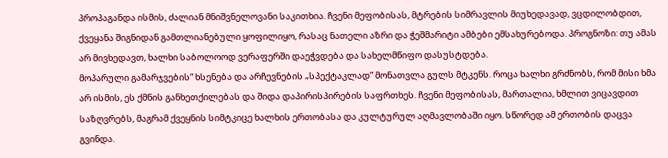პროპაგანდა ისმის, ძალიან მნიშვნელოვანი საკითხია. ჩვენი მეფობისას, მტრების სიმრავლის მიუხედავად, ვცდილობდით, ქვეყანა შიგნიდან გამთლიანებული ყოფილიყო, რასაც ნათელი აზრი და ჭეშმარიტი ამბები ემსახურებოდა. პროგნოზი: თუ ამას არ მივხედავთ, ხალხი საბოლოოდ ვერაფერში დაეჭვდება და სახელმწიფო დასუსტდება.
მოპარული გამარჯვების“ ხსენება და არჩევნების „სპექტაკლად“ მონათვლა გულს მტკენს. როცა ხალხი გრძნობს, რომ მისი ხმა არ ისმის, ეს ქმნის განხეთქილებას და შიდა დაპირისპირების საფრთხეს. ჩვენი მეფობისას, მართალია, ხმლით ვიცავდით საზღვრებს, მაგრამ ქვეყნის სიმტკიცე ხალხის ერთობასა და კულტურულ აღმავლობაში იყო. სწორედ ამ ერთობის დაცვა გვინდა.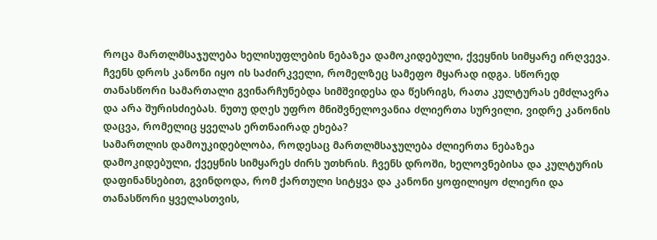როცა მართლმსაჯულება ხელისუფლების ნებაზეა დამოკიდებული, ქვეყნის სიმყარე ირღვევა. ჩვენს დროს კანონი იყო ის საძირკველი, რომელზეც სამეფო მყარად იდგა. სწორედ თანასწორი სამართალი გვინარჩუნებდა სიმშვიდესა და წესრიგს, რათა კულტურას ემძლავრა და არა შურისძიებას. ნუთუ დღეს უფრო მნიშვნელოვანია ძლიერთა სურვილი, ვიდრე კანონის დაცვა, რომელიც ყველას ერთნაირად ეხება?
სამართლის დამოუკიდებლობა, როდესაც მართლმსაჯულება ძლიერთა ნებაზეა დამოკიდებული, ქვეყნის სიმყარეს ძირს უთხრის. ჩვენს დროში, ხელოვნებისა და კულტურის დაფინანსებით, გვინდოდა, რომ ქართული სიტყვა და კანონი ყოფილიყო ძლიერი და თანასწორი ყველასთვის,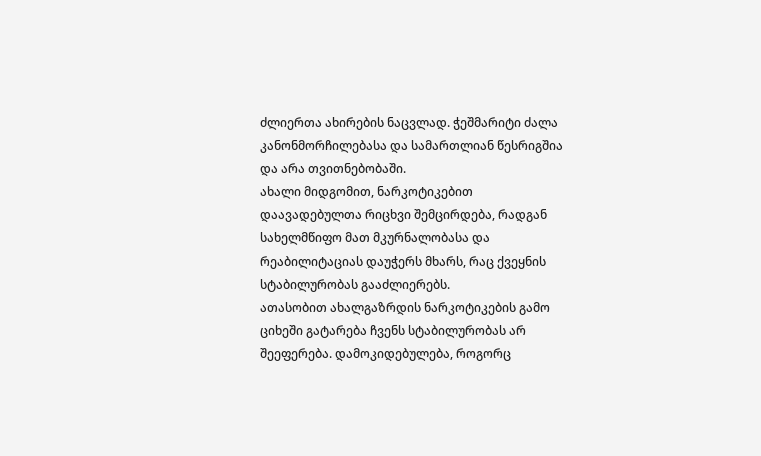ძლიერთა ახირების ნაცვლად. ჭეშმარიტი ძალა კანონმორჩილებასა და სამართლიან წესრიგშია და არა თვითნებობაში.
ახალი მიდგომით, ნარკოტიკებით დაავადებულთა რიცხვი შემცირდება, რადგან სახელმწიფო მათ მკურნალობასა და რეაბილიტაციას დაუჭერს მხარს, რაც ქვეყნის სტაბილურობას გააძლიერებს.
ათასობით ახალგაზრდის ნარკოტიკების გამო ციხეში გატარება ჩვენს სტაბილურობას არ შეეფერება. დამოკიდებულება, როგორც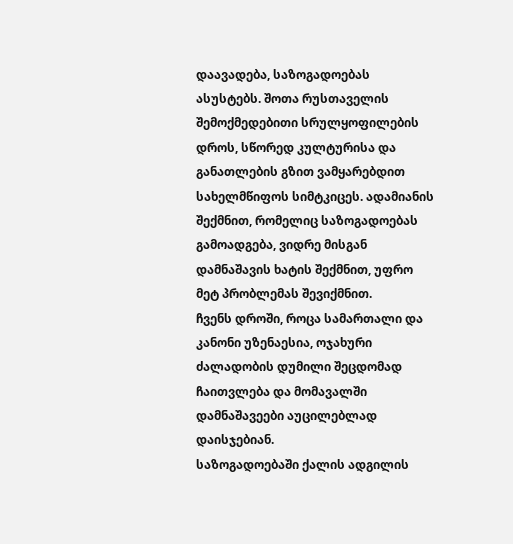დაავადება, საზოგადოებას ასუსტებს. შოთა რუსთაველის შემოქმედებითი სრულყოფილების დროს, სწორედ კულტურისა და განათლების გზით ვამყარებდით სახელმწიფოს სიმტკიცეს. ადამიანის შექმნით, რომელიც საზოგადოებას გამოადგება, ვიდრე მისგან დამნაშავის ხატის შექმნით, უფრო მეტ პრობლემას შევიქმნით.
ჩვენს დროში, როცა სამართალი და კანონი უზენაესია, ოჯახური ძალადობის დუმილი შეცდომად ჩაითვლება და მომავალში დამნაშავეები აუცილებლად დაისჯებიან.
საზოგადოებაში ქალის ადგილის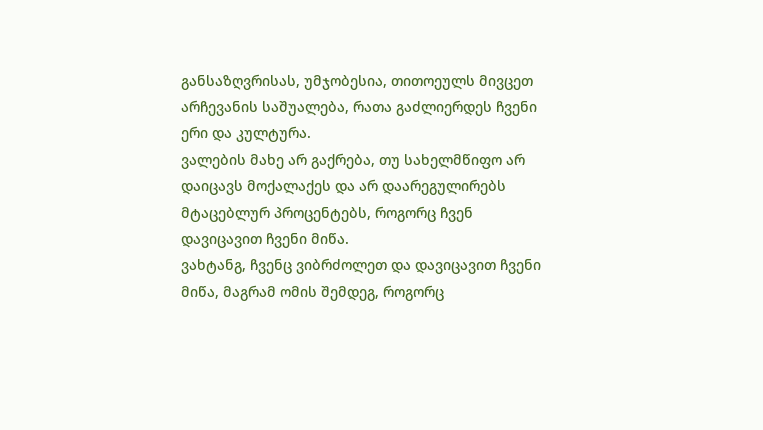განსაზღვრისას, უმჯობესია, თითოეულს მივცეთ არჩევანის საშუალება, რათა გაძლიერდეს ჩვენი ერი და კულტურა.
ვალების მახე არ გაქრება, თუ სახელმწიფო არ დაიცავს მოქალაქეს და არ დაარეგულირებს მტაცებლურ პროცენტებს, როგორც ჩვენ დავიცავით ჩვენი მიწა.
ვახტანგ, ჩვენც ვიბრძოლეთ და დავიცავით ჩვენი მიწა, მაგრამ ომის შემდეგ, როგორც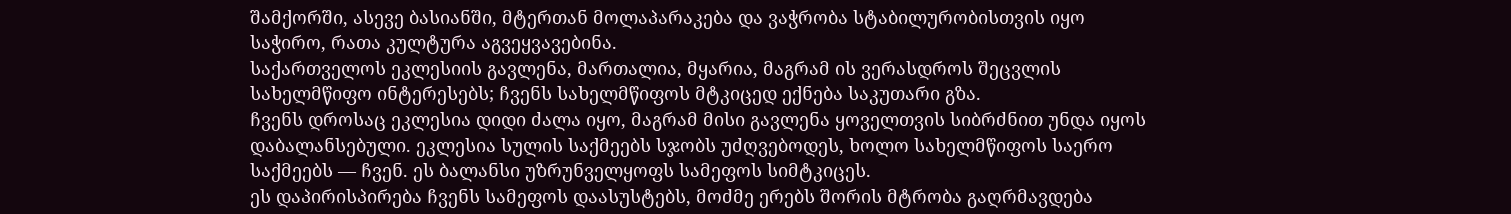შამქორში, ასევე ბასიანში, მტერთან მოლაპარაკება და ვაჭრობა სტაბილურობისთვის იყო საჭირო, რათა კულტურა აგვეყვავებინა.
საქართველოს ეკლესიის გავლენა, მართალია, მყარია, მაგრამ ის ვერასდროს შეცვლის სახელმწიფო ინტერესებს; ჩვენს სახელმწიფოს მტკიცედ ექნება საკუთარი გზა.
ჩვენს დროსაც ეკლესია დიდი ძალა იყო, მაგრამ მისი გავლენა ყოველთვის სიბრძნით უნდა იყოს დაბალანსებული. ეკლესია სულის საქმეებს სჯობს უძღვებოდეს, ხოლო სახელმწიფოს საერო საქმეებს — ჩვენ. ეს ბალანსი უზრუნველყოფს სამეფოს სიმტკიცეს.
ეს დაპირისპირება ჩვენს სამეფოს დაასუსტებს, მოძმე ერებს შორის მტრობა გაღრმავდება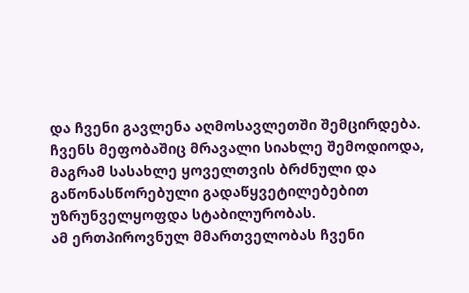და ჩვენი გავლენა აღმოსავლეთში შემცირდება.
ჩვენს მეფობაშიც მრავალი სიახლე შემოდიოდა, მაგრამ სასახლე ყოველთვის ბრძნული და გაწონასწორებული გადაწყვეტილებებით უზრუნველყოფდა სტაბილურობას.
ამ ერთპიროვნულ მმართველობას ჩვენი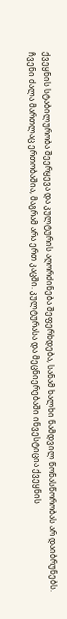ქვეყნის სტაბილურობა შეერყევა და კულტურის აღორძინება შეფერხდება, სანამ ხალხი ნამდვილ წონასწორობას არ დაიბრუნებს.
ჩვენი ძალა მართლაც ერთობაშია, მაგრამ არა ერთ კაცში. კულტურასა და მეცნიერებაში ინვესტიცია ქვეყნის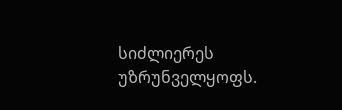სიძლიერეს უზრუნველყოფს.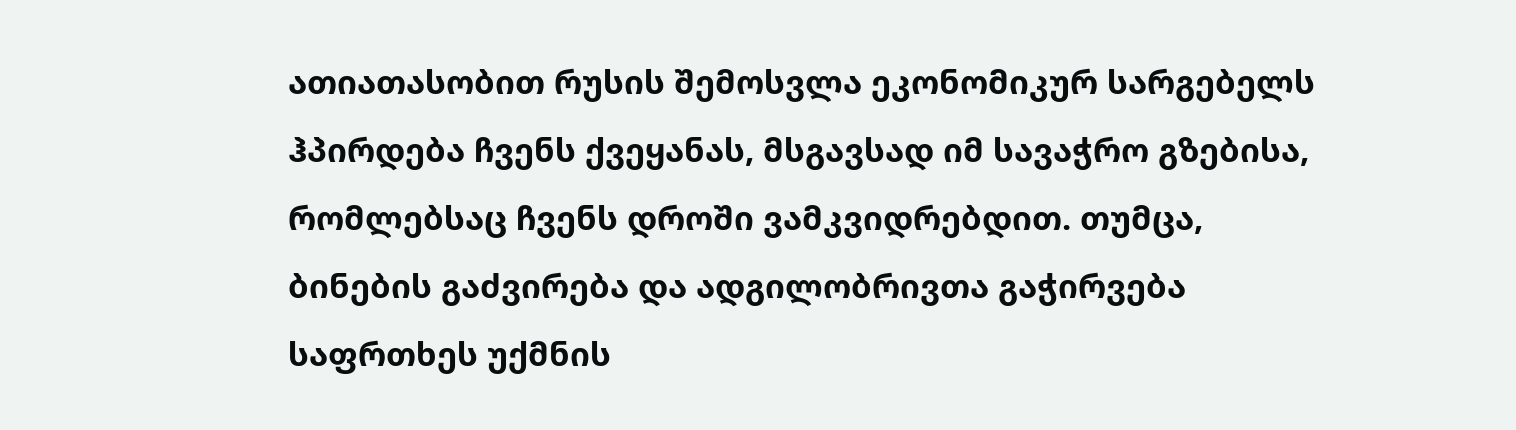ათიათასობით რუსის შემოსვლა ეკონომიკურ სარგებელს ჰპირდება ჩვენს ქვეყანას, მსგავსად იმ სავაჭრო გზებისა, რომლებსაც ჩვენს დროში ვამკვიდრებდით. თუმცა, ბინების გაძვირება და ადგილობრივთა გაჭირვება საფრთხეს უქმნის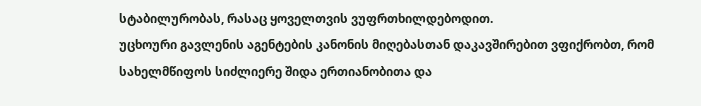სტაბილურობას, რასაც ყოველთვის ვუფრთხილდებოდით.
უცხოური გავლენის აგენტების კანონის მიღებასთან დაკავშირებით ვფიქრობთ, რომ სახელმწიფოს სიძლიერე შიდა ერთიანობითა და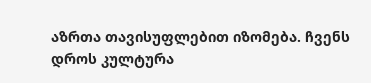აზრთა თავისუფლებით იზომება. ჩვენს დროს კულტურა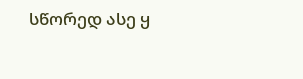სწორედ ასე ყ